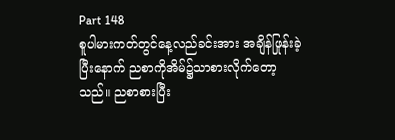Part 148
စူပါမားကတ်တွင်နေ့လည်ခင်းအား အချိန်ဖြုန်းခဲ့ပြီးနောက် ညစာကိုအိမ်၌သာစားလိုက်တော့သည်။ ညစာစားပြီး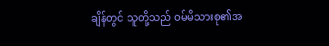ချိန်တွင် သူတို့သည် ဝမ်မိသားစု၏အ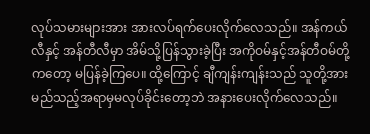လုပ်သမားများအား အားလပ်ရက်ပေးလိုက်လေသည်။ အန်ကယ်လီနှင့် အန်တီလီမှာ အိမ်သို့ပြန်သွားခဲ့ပြီး အကိုဝမ်နှင့်အန်တီဝမ်တို့ကတော့ မပြန်ခဲ့ကြပေ။ ထို့ကြောင့် ချီကျန်းကျန်းသည် သူတို့အား မည်သည့်အရာမှမလုပ်ခိုင်းတော့ဘဲ အနားပေးလိုက်လေသည်။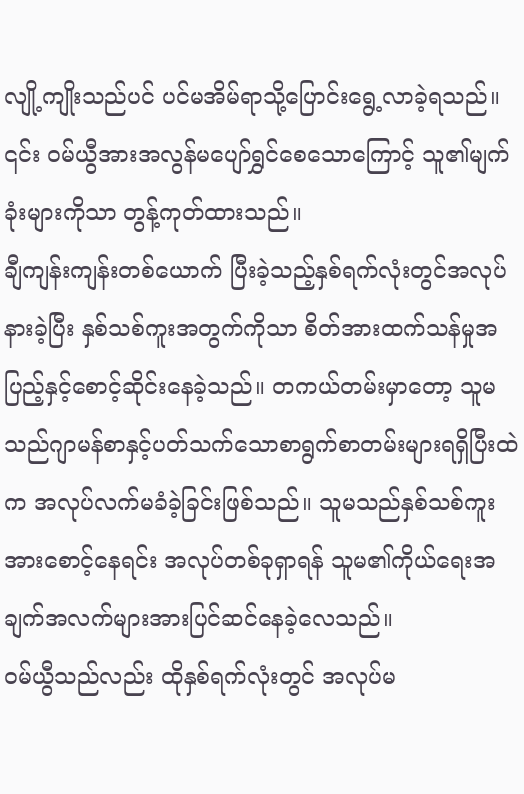လျို့ကျိုးသည်ပင် ပင်မအိမ်ရာသို့ပြောင်းရွေ့လာခဲ့ရသည်။
၎င်း ဝမ်ယွီအားအလွန်မပျော်ရွှင်စေသောကြောင့် သူ၏မျက်ခုံးများကိုသာ တွန့်ကုတ်ထားသည်။
ချီကျန်းကျန်းတစ်ယောက် ပြီးခဲ့သည့်နှစ်ရက်လုံးတွင်အလုပ်နားခဲ့ပြီး နှစ်သစ်ကူးအတွက်ကိုသာ စိတ်အားထက်သန်မှုအပြည့်နှင့်စောင့်ဆိုင်းနေခဲ့သည်။ တကယ်တမ်းမှာတော့ သူမသည်ဂျာမန်စာနှင့်ပတ်သက်သောစာရွက်စာတမ်းများရရှိပြီးထဲက အလုပ်လက်မခံခဲ့ခြင်းဖြစ်သည်။ သူမသည်နှစ်သစ်ကူးအားစောင့်နေရင်း အလုပ်တစ်ခုရှာရန် သူမ၏ကိုယ်ရေးအချက်အလက်များအားပြင်ဆင်နေခဲ့လေသည်။
ဝမ်ယွီသည်လည်း ထိုနှစ်ရက်လုံးတွင် အလုပ်မ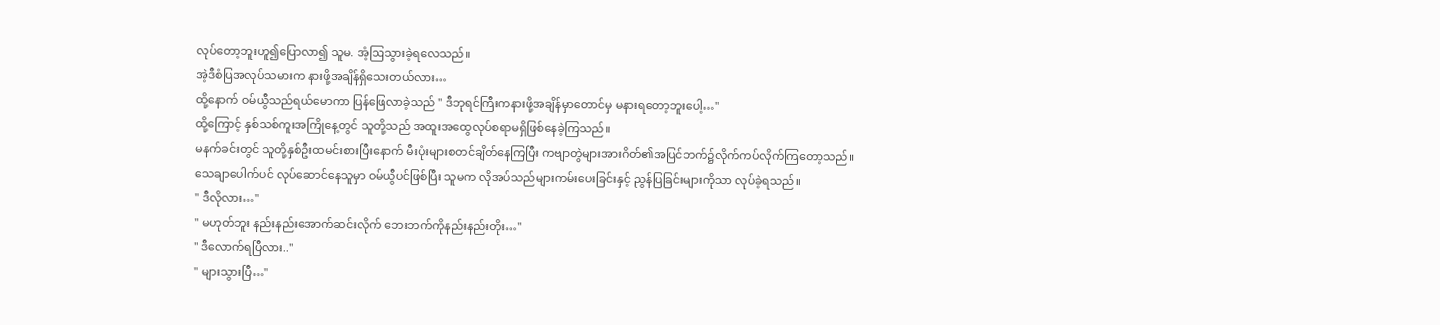လုပ်တော့ဘူးဟူ၍ပြောလာ၍ သူမ. အံ့ဩသွားခဲ့ရလေသည်။
အဲ့ဒီစံပြအလုပ်သမားက နားဖို့အချိန်ရှိသေးတယ်လား…
ထို့နောက် ဝမ်ယွီသည်ရယ်မောကာ ပြန်ဖြေလာခဲ့သည် " ဒီဘုရင်ကြီးကနားဖို့အချိန်မှာတောင်မှ မနားရတော့ဘူးပေါ့…"
ထို့ကြောင့် နှစ်သစ်ကူးအကြိုနေ့တွင် သူတို့သည် အထူးအထွေလုပ်စရာမရှိဖြစ်နေခဲ့ကြသည်။
မနက်ခင်းတွင် သူတို့နှစ်ဦးထမင်းစားပြီးနောက် မီးပုံးများစတင်ချိတ်နေကြပြီး ကဗျာတွဲများအားဂိတ်၏အပြင်ဘက်၌လိုက်ကပ်လိုက်ကြတော့သည်။
သေချာပေါက်ပင် လုပ်ဆောင်နေသူမှာ ဝမ်ယွီပင်ဖြစ်ပြီး သူမက လိုအပ်သည်များကမ်းပေးခြင်းနှင့် ညွန်ပြခြင်းများကိုသာ လုပ်ခဲ့ရသည်။
" ဒီလိုလား…"
" မဟုတ်ဘူး နည်းနည်းအောက်ဆင်းလိုက် ဘေးဘက်ကိုနည်းနည်းတိုး…"
" ဒီလောက်ရပြီလား.."
" များသွားပြီ…"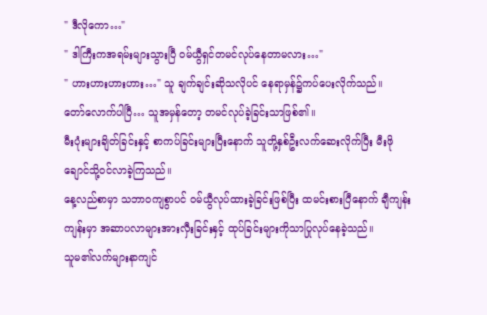" ဒီလိုကော…"
" ဒါကြီးကအရမ်းများသွားပြီ ဝမ်ယွီရှင်တမင်လုပ်နေတာမလား…"
" ဟားဟားဟားဟား…" သူ ချက်ချင်းဆိုသလိုပင် နေရာမှန်၌ကပ်ပေးလိုက်သည်။
တော်လောက်ပါပြီ… သူအမှန်တော့ တမင်လုပ်ခဲ့ခြင်းသာဖြစ်၏။
မီးပုံးများချိတ်ခြင်းနှင့် စာကပ်ခြင်းများပြီးနောက် သူတို့နှစ်ဦးလက်ဆေးလိုက်ပြီး မီးဖိုချောင်သို့ဝင်လာခဲ့ကြသည်။
နေ့လည်စာမှာ သဘာဝကျစွာပင် ဝမ်ယွီလုပ်ထားခဲ့ခြင်းဖြစ်ပြီး ထမင်းစားပြီနောက် ချီကျန်းကျန်းမှာ အဆာပလာများအားလှီးခြင်းနှင့် ထုပ်ခြင်းများကိုသာပြုလုပ်နေခဲ့သည်။
သူမ၏လက်များနာကျင်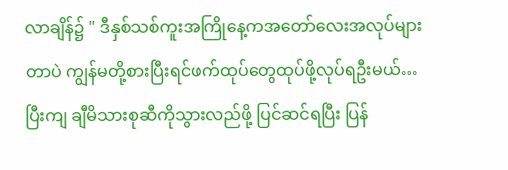လာချိန်၌ " ဒီနှစ်သစ်ကူးအကြိုနေ့ကအတော်လေးအလုပ်များတာပဲ ကျွန်မတို့စားပြီးရင်ဖက်ထုပ်တွေထုပ်ဖို့လုပ်ရဦးမယ်…ပြီးကျ ချီမိသားစုဆီကိုသွားလည်ဖို့ ပြင်ဆင်ရပြီး ပြန်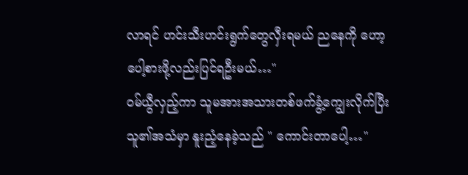လာရင် ဟင်းသီးဟင်းရွက်တွေလှီးရမယ် ညနေကို ဟော့ပေါ့စားဖို့လည်းပြင်ရဦးမယ်…"
ဝမ်ယွီလှည့်ကာ သူမအားအသားတစ်ဖက်ခွံ့ကျွေးလိုက်ပြီး သူ၏အသံမှာ နူးညံ့နေခဲ့သည် " ကောင်းတာပေါ့…"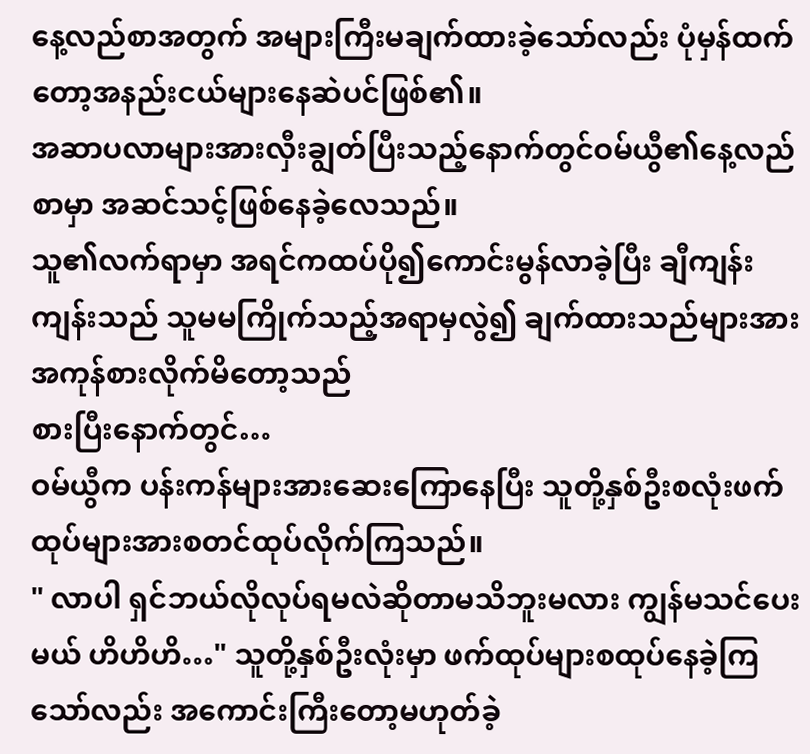နေ့လည်စာအတွက် အများကြီးမချက်ထားခဲ့သော်လည်း ပုံမှန်ထက်တော့အနည်းငယ်များနေဆဲပင်ဖြစ်၏။
အဆာပလာများအားလှီးချွတ်ပြီးသည့်နောက်တွင်ဝမ်ယွီ၏နေ့လည်စာမှာ အဆင်သင့်ဖြစ်နေခဲ့လေသည်။
သူ၏လက်ရာမှာ အရင်ကထပ်ပို၍ကောင်းမွန်လာခဲ့ပြီး ချီကျန်းကျန်းသည် သူမမကြိုက်သည့်အရာမှလွဲ၍ ချက်ထားသည်များအား အကုန်စားလိုက်မိတော့သည်
စားပြီးနောက်တွင်…
ဝမ်ယွီက ပန်းကန်များအားဆေးကြောနေပြီး သူတို့နှစ်ဦးစလုံးဖက်ထုပ်များအားစတင်ထုပ်လိုက်ကြသည်။
" လာပါ ရှင်ဘယ်လိုလုပ်ရမလဲဆိုတာမသိဘူးမလား ကျွန်မသင်ပေးမယ် ဟိဟိဟိ…" သူတို့နှစ်ဦးလုံးမှာ ဖက်ထုပ်များစထုပ်နေခဲ့ကြသော်လည်း အကောင်းကြီးတော့မဟုတ်ခဲ့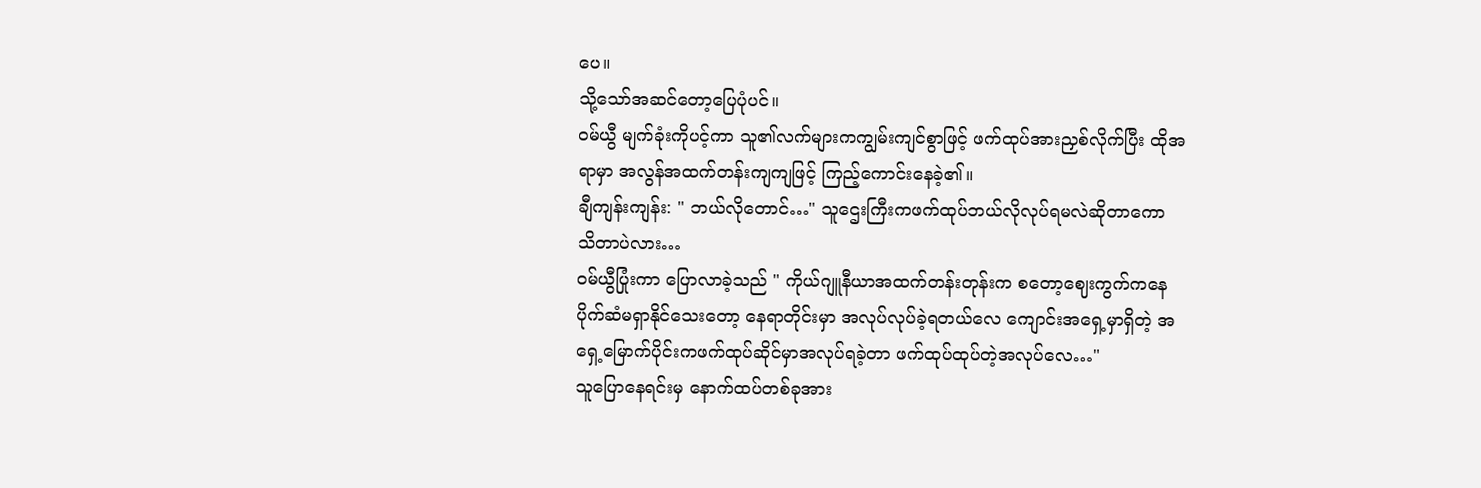ပေ။
သို့သော်အဆင်တော့ပြေပုံပင်။
ဝမ်ယွီ မျက်ခုံးကိုပင့်ကာ သူ၏လက်များကကျွမ်းကျင်စွာဖြင့် ဖက်ထုပ်အားညှစ်လိုက်ပြီး ထိုအရာမှာ အလွန်အထက်တန်းကျကျဖြင့် ကြည့်ကောင်းနေခဲ့၏။
ချီကျန်းကျန်း: " ဘယ်လိုတောင်…" သူဌေးကြီးကဖက်ထုပ်ဘယ်လိုလုပ်ရမလဲဆိုတာကော သိတာပဲလား…
ဝမ်ယွီပြုံးကာ ပြောလာခဲ့သည် " ကိုယ်ဂျူနီယာအထက်တန်းတုန်းက စတော့ဈေးကွက်ကနေပိုက်ဆံမရှာနိုင်သေးတော့ နေရာတိုင်းမှာ အလုပ်လုပ်ခဲ့ရတယ်လေ ကျောင်းအရှေ့မှာရှိတဲ့ အရှေ့မြောက်ပိုင်းကဖက်ထုပ်ဆိုင်မှာအလုပ်ရခဲ့တာ ဖက်ထုပ်ထုပ်တဲ့အလုပ်လေ…"
သူပြောနေရင်းမှ နောက်ထပ်တစ်ခုအား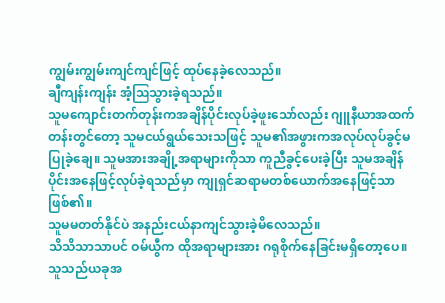ကျွမ်းကျွမ်းကျင်ကျင်ဖြင့် ထုပ်နေခဲ့လေသည်။
ချီကျန်းကျန်း အံ့ဩသွားခဲ့ရသည်။
သူမကျောင်းတက်တုန်းကအချိန်ပိုင်းလုပ်ခဲ့ဖူးသော်လည်း ဂျူနီယာအထက်တန်းတွင်တော့ သူမငယ်ရွယ်သေးသဖြင့် သူမ၏အဖွားကအလုပ်လုပ်ခွင့်မပြုခဲ့ချေ။ သူမအားအချို့အရာများကိုသာ ကူညီခွင့်ပေးခဲ့ပြီး သူမအချိန်ပိုင်းအနေဖြင့်လုပ်ခဲ့ရသည်မှာ ကျုရှင်ဆရာမတစ်ယောက်အနေဖြင့်သာဖြစ်၏။
သူမမတတ်နိုင်ပဲ အနည်းငယ်နာကျင်သွားခဲ့မိလေသည်။
သိသိသာသာပင် ဝမ်ယွီက ထိုအရာများအား ဂရုစိုက်နေခြင်းမရှိတော့ပေ။ သူသည်ယခုအ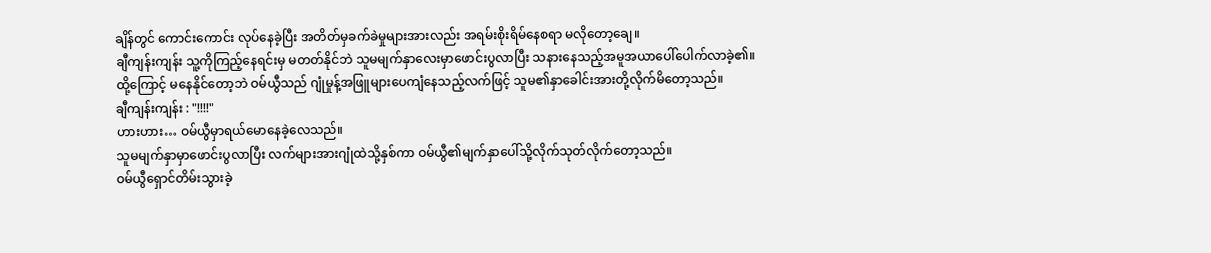ချိန်တွင် ကောင်းကောင်း လုပ်နေခဲ့ပြီး အတိတ်မှခက်ခဲမှုများအားလည်း အရမ်းစိုးရိမ်နေစရာ မလိုတော့ချေ။
ချီကျန်းကျန်း သူ့ကိုကြည့်နေရင်းမှ မတတ်နိုင်ဘဲ သူမမျက်နှာလေးမှာဖောင်းပွလာပြီး သနားနေသည့်အမူအယာပေါ်ပေါက်လာခဲ့၏။
ထို့ကြောင့် မနေနိုင်တော့ဘဲ ဝမ်ယွီသည် ဂျုံမှုန့်အဖြူများပေကျံနေသည့်လက်ဖြင့် သူမ၏နှာခေါင်းအားတို့လိုက်မိတော့သည်။
ချီကျန်းကျန်း : "!!!!"
ဟားဟား… ဝမ်ယွီမှာရယ်မောနေခဲ့လေသည်။
သူမမျက်နှာမှာဖောင်းပွလာပြီး လက်များအားဂျုံထဲသို့နှစ်ကာ ဝမ်ယွီ၏မျက်နှာပေါ်သို့လိုက်သုတ်လိုက်တော့သည်။
ဝမ်ယွီရှောင်တိမ်းသွားခဲ့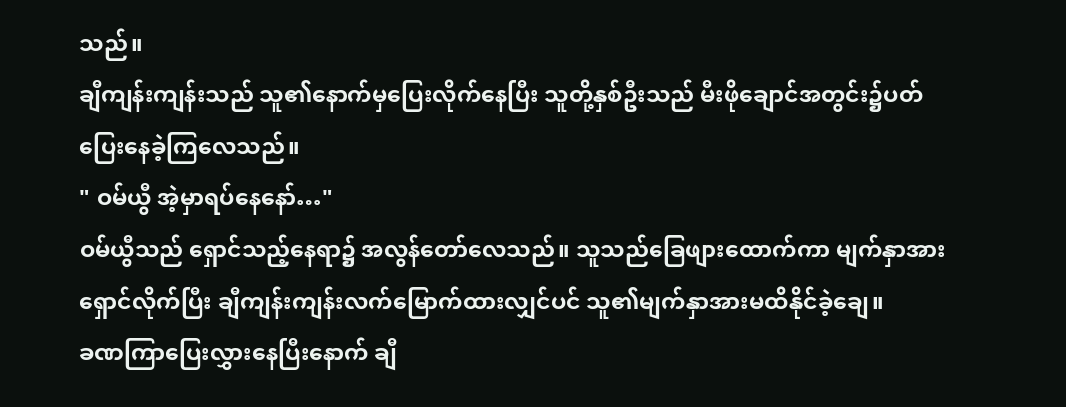သည်။
ချီကျန်းကျန်းသည် သူ၏နောက်မှပြေးလိုက်နေပြီး သူတို့နှစ်ဦးသည် မီးဖိုချောင်အတွင်း၌ပတ်ပြေးနေခဲ့ကြလေသည်။
" ဝမ်ယွီ အဲ့မှာရပ်နေနော်…"
ဝမ်ယွီသည် ရှောင်သည့်နေရာ၌ အလွန်တော်လေသည်။ သူသည်ခြေဖျားထောက်ကာ မျက်နှာအားရှောင်လိုက်ပြီး ချီကျန်းကျန်းလက်မြောက်ထားလျှင်ပင် သူ၏မျက်နှာအားမထိနိုင်ခဲ့ချေ။
ခဏကြာပြေးလွှားနေပြီးနောက် ချီ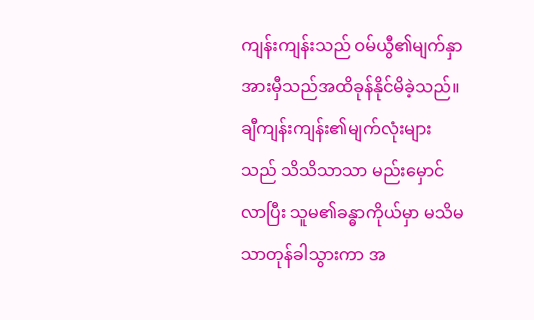ကျန်းကျန်းသည် ဝမ်ယွီ၏မျက်နှာအားမှီသည်အထိခုန်နိုင်မိခဲ့သည်။ ချီကျန်းကျန်း၏မျက်လုံးများသည် သိသိသာသာ မည်းမှောင်လာပြီး သူမ၏ခန္ဓာကိုယ်မှာ မသိမသာတုန်ခါသွားကာ အ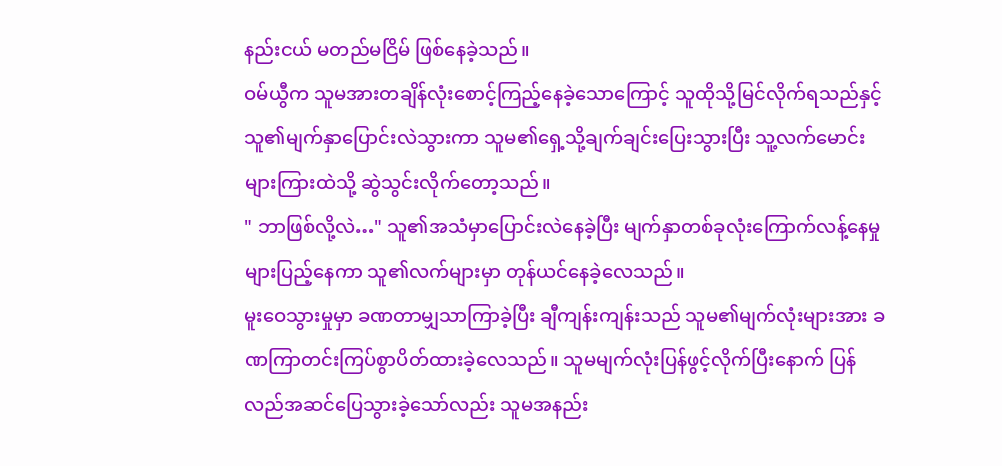နည်းငယ် မတည်မငြိမ် ဖြစ်နေခဲ့သည်။
ဝမ်ယွီက သူမအားတချိန်လုံးစောင့်ကြည့်နေခဲ့သောကြောင့် သူထိုသို့မြင်လိုက်ရသည်နှင့် သူ၏မျက်နှာပြောင်းလဲသွားကာ သူမ၏ရှေ့သို့ချက်ချင်းပြေးသွားပြီး သူ့လက်မောင်းများကြားထဲသို့ ဆွဲသွင်းလိုက်တော့သည်။
" ဘာဖြစ်လို့လဲ…" သူ၏အသံမှာပြောင်းလဲနေခဲ့ပြီး မျက်နှာတစ်ခုလုံးကြောက်လန့်နေမှုများပြည့်နေကာ သူ၏လက်များမှာ တုန်ယင်နေခဲ့လေသည်။
မူးဝေသွားမှုမှာ ခဏတာမျှသာကြာခဲ့ပြီး ချီကျန်းကျန်းသည် သူမ၏မျက်လုံးများအား ခဏကြာတင်းကြပ်စွာပိတ်ထားခဲ့လေသည်။ သူမမျက်လုံးပြန်ဖွင့်လိုက်ပြီးနောက် ပြန်လည်အဆင်ပြေသွားခဲ့သော်လည်း သူမအနည်း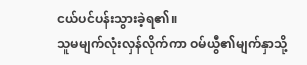ငယ်ပင်ပန်းသွားခဲ့ရ၏။
သူမမျက်လုံးလှန်လိုက်ကာ ဝမ်ယွီ၏မျက်နှာသို့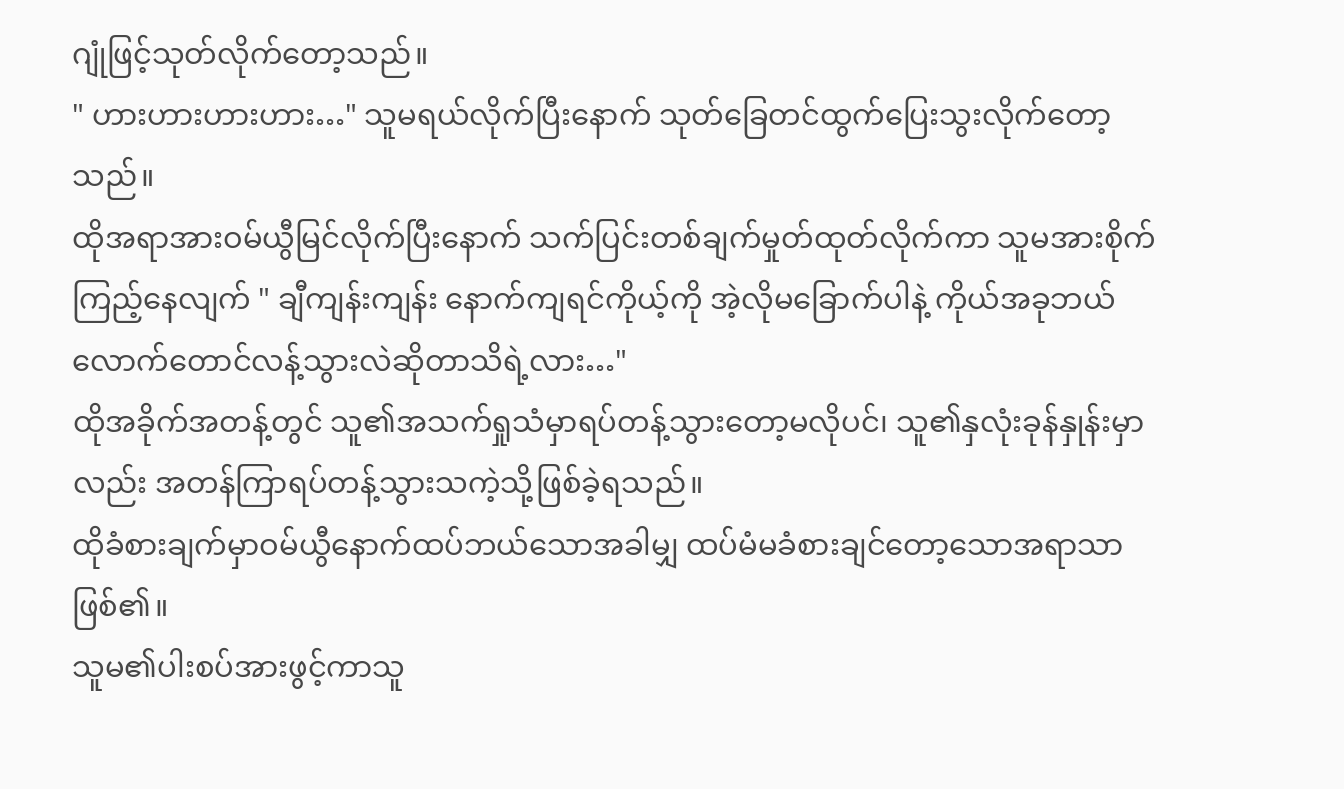ဂျုံဖြင့်သုတ်လိုက်တော့သည်။
" ဟားဟားဟားဟား…" သူမရယ်လိုက်ပြီးနောက် သုတ်ခြေတင်ထွက်ပြေးသွးလိုက်တော့သည်။
ထိုအရာအားဝမ်ယွီမြင်လိုက်ပြီးနောက် သက်ပြင်းတစ်ချက်မှုတ်ထုတ်လိုက်ကာ သူမအားစိုက်ကြည့်နေလျက် " ချီကျန်းကျန်း နောက်ကျရင်ကိုယ့်ကို အဲ့လိုမခြောက်ပါနဲ့ ကိုယ်အခုဘယ်လောက်တောင်လန့်သွားလဲဆိုတာသိရဲ့လား…"
ထိုအခိုက်အတန့်တွင် သူ၏အသက်ရှုသံမှာရပ်တန့်သွားတော့မလိုပင်၊ သူ၏နှလုံးခုန်နှုန်းမှာလည်း အတန်ကြာရပ်တန့်သွားသကဲ့သို့ဖြစ်ခဲ့ရသည်။
ထိုခံစားချက်မှာဝမ်ယွီနောက်ထပ်ဘယ်သောအခါမျှ ထပ်မံမခံစားချင်တော့သောအရာသာဖြစ်၏။
သူမ၏ပါးစပ်အားဖွင့်ကာသူ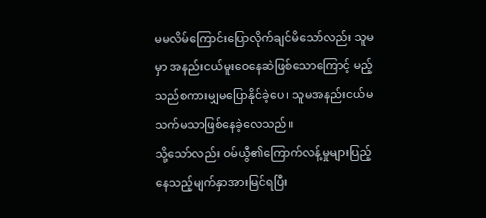မမလိမ်ကြောင်းပြောလိုက်ချင်မိသော်လည်း သူမမှာ အနည်းငယ်မူးဝေနေဆဲဖြစ်သောကြောင့် မည့်သည်စကားမျှမပြောနိုင်ခဲ့ပေ၊ သူမအနည်းငယ်မသက်မသာဖြစ်နေခဲ့လေသည်။
သို့သော်လည်း ဝမ်ယွီ၏ကြောက်လန့်မှုများပြည့်နေသည့်မျက်နှာအားမြင်ရပြီး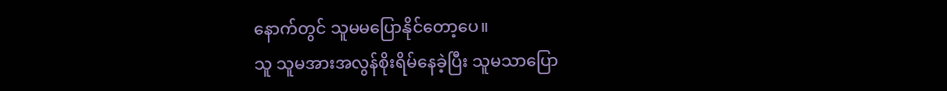နောက်တွင် သူမမပြောနိုင်တော့ပေ။
သူ သူမအားအလွန်စိုးရိမ်နေခဲ့ပြီး သူမသာပြော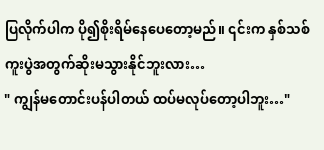ပြလိုက်ပါက ပို၍စိုးရိမ်နေပေတော့မည်။ ၎င်းက နှစ်သစ်ကူးပွဲအတွက်ဆိုးမသွားနိုင်ဘူးလား…
" ကျွန်မတောင်းပန်ပါတယ် ထပ်မလုပ်တော့ပါဘူး…"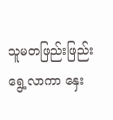သူမတဖြည်းဖြည်းရွေ့လာကာ နှေး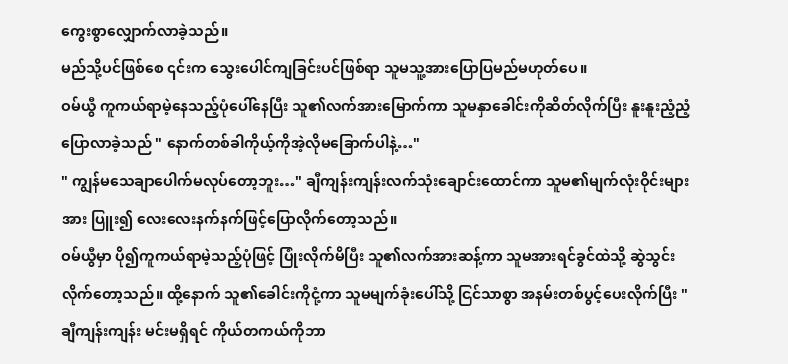ကွေးစွာလျှောက်လာခဲ့သည်။
မည်သို့ပင်ဖြစ်စေ ၎င်းက သွေးပေါင်ကျခြင်းပင်ဖြစ်ရာ သူမသူ့အားပြောပြမည်မဟုတ်ပေ။
ဝမ်ယွီ ကူကယ်ရာမဲ့နေသည့်ပုံပေါ်နေပြီး သူ၏လက်အားမြောက်ကာ သူမနှာခေါင်းကိုဆိတ်လိုက်ပြီး နူးနူးညံ့ညံ့ပြောလာခဲ့သည် " နောက်တစ်ခါကိုယ့်ကိုအဲ့လိုမခြောက်ပါနဲ့…"
" ကျွန်မသေချာပေါက်မလုပ်တော့ဘူး…" ချီကျန်းကျန်းလက်သုံးချောင်းထောင်ကာ သူမ၏မျက်လုံးဝိုင်းများအား ပြူး၍ လေးလေးနက်နက်ဖြင့်ပြောလိုက်တော့သည်။
ဝမ်ယွီမှာ ပို၍ကူကယ်ရာမဲ့သည့်ပုံဖြင့် ပြုံးလိုက်မိပြီး သူ၏လက်အားဆန့်ကာ သူမအားရင်ခွင်ထဲသို့ ဆွဲသွင်းလိုက်တော့သည်။ ထို့နောက် သူ၏ခေါင်းကိုငုံ့ကာ သူမမျက်ခုံးပေါ်သို့ ငြင်သာစွာ အနမ်းတစ်ပွင့်ပေးလိုက်ပြီး " ချီကျန်းကျန်း မင်းမရှိရင် ကိုယ်တကယ်ကိုဘာ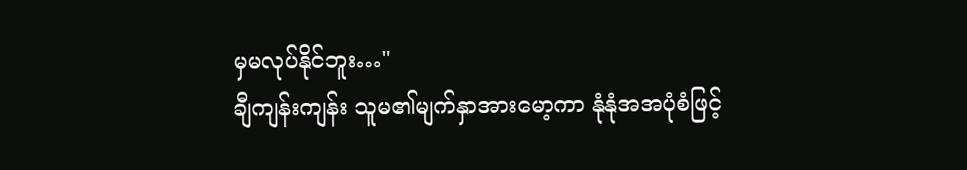မှမလုပ်နိုင်ဘူး…"
ချီကျန်းကျန်း သူမ၏မျက်နှာအားမော့ကာ နုံနုံအအပုံစံဖြင့်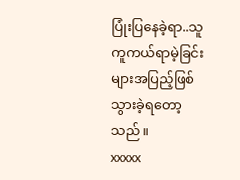ပြုံးပြနေခဲ့ရာ..သူ ကူကယ်ရာမဲ့ခြင်းများအပြည့်ဖြစ်သွားခဲ့ရတော့သည်။
xxxxx